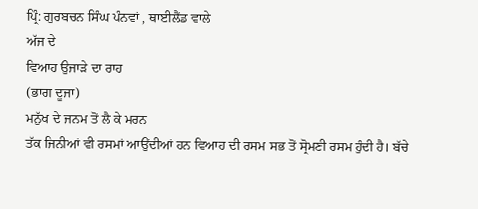ਪ੍ਰਿੰ: ਗੁਰਬਚਨ ਸਿੰਘ ਪੰਨਵਾਂ , ਥਾਈਲੈਂਡ ਵਾਲੇ
ਅੱਜ ਦੇ
ਵਿਆਹ ਉਜਾੜੇ ਦਾ ਰਾਹ
(ਭਾਗ ਦੂਜਾ)
ਮਨੁੱਖ ਦੇ ਜਨਮ ਤੋਂ ਲੈ ਕੇ ਮਰਨ
ਤੱਕ ਜਿਨੀਆਂ ਵੀ ਰਸਮਾਂ ਆਉਂਦੀਆਂ ਹਨ ਵਿਆਹ ਦੀ ਰਸਮ ਸਭ ਤੋਂ ਸ੍ਰੋਮਣੀ ਰਸਮ ਹੁੰਦੀ ਹੈ। ਬੱਚੇ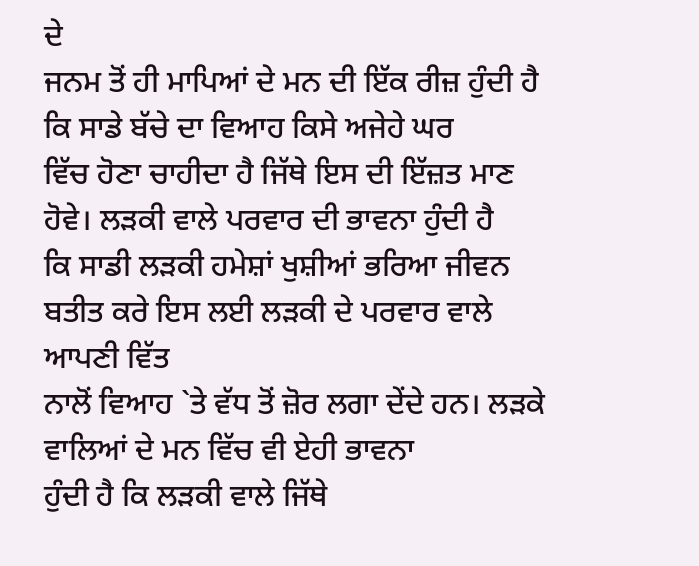ਦੇ
ਜਨਮ ਤੋਂ ਹੀ ਮਾਪਿਆਂ ਦੇ ਮਨ ਦੀ ਇੱਕ ਰੀਜ਼ ਹੁੰਦੀ ਹੈ ਕਿ ਸਾਡੇ ਬੱਚੇ ਦਾ ਵਿਆਹ ਕਿਸੇ ਅਜੇਹੇ ਘਰ
ਵਿੱਚ ਹੋਣਾ ਚਾਹੀਦਾ ਹੈ ਜਿੱਥੇ ਇਸ ਦੀ ਇੱਜ਼ਤ ਮਾਣ ਹੋਵੇ। ਲੜਕੀ ਵਾਲੇ ਪਰਵਾਰ ਦੀ ਭਾਵਨਾ ਹੁੰਦੀ ਹੈ
ਕਿ ਸਾਡੀ ਲੜਕੀ ਹਮੇਸ਼ਾਂ ਖੁਸ਼ੀਆਂ ਭਰਿਆ ਜੀਵਨ ਬਤੀਤ ਕਰੇ ਇਸ ਲਈ ਲੜਕੀ ਦੇ ਪਰਵਾਰ ਵਾਲੇ ਆਪਣੀ ਵਿੱਤ
ਨਾਲੋਂ ਵਿਆਹ `ਤੇ ਵੱਧ ਤੋਂ ਜ਼ੋਰ ਲਗਾ ਦੇਂਦੇ ਹਨ। ਲੜਕੇ ਵਾਲਿਆਂ ਦੇ ਮਨ ਵਿੱਚ ਵੀ ਏਹੀ ਭਾਵਨਾ
ਹੁੰਦੀ ਹੈ ਕਿ ਲੜਕੀ ਵਾਲੇ ਜਿੱਥੇ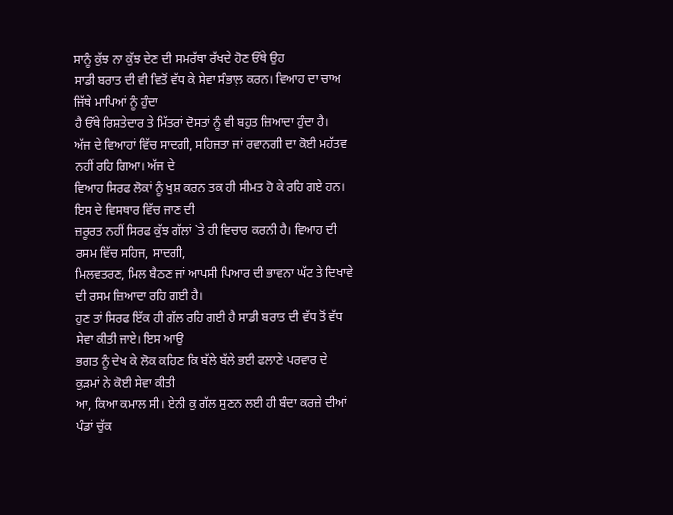ਸਾਨੂੰ ਕੁੱਝ ਨਾ ਕੁੱਝ ਦੇਣ ਦੀ ਸਮਰੱਥਾ ਰੱਖਦੇ ਹੋਣ ਓੱਥੇ ਉਹ
ਸਾਡੀ ਬਰਾਤ ਦੀ ਵੀ ਵਿਤੋਂ ਵੱਧ ਕੇ ਸੇਵਾ ਸੰਭਾਲ਼ ਕਰਨ। ਵਿਆਹ ਦਾ ਚਾਅ ਜਿੱਥੇ ਮਾਪਿਆਂ ਨੂੰ ਹੁੰਦਾ
ਹੈ ਓੱਥੇ ਰਿਸ਼ਤੇਦਾਰ ਤੇ ਮਿੱਤਰਾਂ ਦੋਸਤਾਂ ਨੂੰ ਵੀ ਬਹੁਤ ਜ਼ਿਆਦਾ ਹੁੰਦਾ ਹੈ।
ਅੱਜ ਦੇ ਵਿਆਹਾਂ ਵਿੱਚ ਸਾਦਗੀ, ਸਹਿਜਤਾ ਜਾਂ ਰਵਾਨਗੀ ਦਾ ਕੋਈ ਮਹੱਤਵ ਨਹੀਂ ਰਹਿ ਗਿਆ। ਅੱਜ ਦੇ
ਵਿਆਹ ਸਿਰਫ ਲੋਕਾਂ ਨੂੰ ਖੁਸ਼ ਕਰਨ ਤਕ ਹੀ ਸੀਮਤ ਹੋ ਕੇ ਰਹਿ ਗਏ ਹਨ। ਇਸ ਦੇ ਵਿਸਥਾਰ ਵਿੱਚ ਜਾਣ ਦੀ
ਜ਼ਰੂਰਤ ਨਹੀਂ ਸਿਰਫ ਕੁੱਝ ਗੱਲਾਂ `ਤੇ ਹੀ ਵਿਚਾਰ ਕਰਨੀ ਹੈ। ਵਿਆਹ ਦੀ ਰਸਮ ਵਿੱਚ ਸਹਿਜ, ਸਾਦਗੀ,
ਮਿਲਵਤਰਣ, ਮਿਲ ਬੈਠਣ ਜਾਂ ਆਪਸੀ ਪਿਆਰ ਦੀ ਭਾਵਨਾ ਘੱਟ ਤੇ ਦਿਖਾਵੇ ਦੀ ਰਸਮ ਜ਼ਿਆਦਾ ਰਹਿ ਗਈ ਹੈ।
ਹੁਣ ਤਾਂ ਸਿਰਫ ਇੱਕ ਹੀ ਗੱਲ ਰਹਿ ਗਈ ਹੈ ਸਾਡੀ ਬਰਾਤ ਦੀ ਵੱਧ ਤੋਂ ਵੱਧ ਸੇਵਾ ਕੀਤੀ ਜਾਏ। ਇਸ ਆਉ
ਭਗਤ ਨੂੰ ਦੇਖ ਕੇ ਲੋਕ ਕਹਿਣ ਕਿ ਬੱਲੇ ਬੱਲੇ ਭਈ ਫਲਾਣੇ ਪਰਵਾਰ ਦੇ ਕੁੜਮਾਂ ਨੇ ਕੋਈ ਸੇਵਾ ਕੀਤੀ
ਆ, ਕਿਆ ਕਮਾਲ ਸੀ। ਏਨੀ ਕੁ ਗੱਲ ਸੁਣਨ ਲਈ ਹੀ ਬੰਦਾ ਕਰਜ਼ੇ ਦੀਆਂ ਪੰਡਾਂ ਚੁੱਕ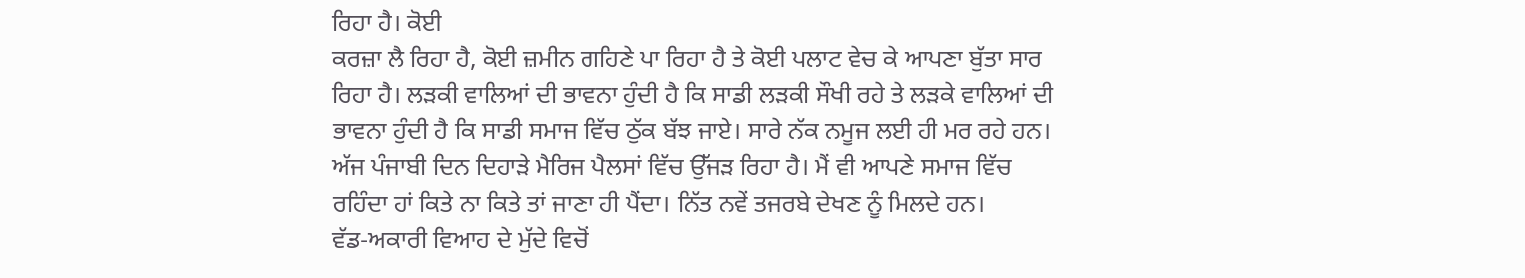ਰਿਹਾ ਹੈ। ਕੋਈ
ਕਰਜ਼ਾ ਲੈ ਰਿਹਾ ਹੈ, ਕੋਈ ਜ਼ਮੀਨ ਗਹਿਣੇ ਪਾ ਰਿਹਾ ਹੈ ਤੇ ਕੋਈ ਪਲਾਟ ਵੇਚ ਕੇ ਆਪਣਾ ਬੁੱਤਾ ਸਾਰ
ਰਿਹਾ ਹੈ। ਲੜਕੀ ਵਾਲਿਆਂ ਦੀ ਭਾਵਨਾ ਹੁੰਦੀ ਹੈ ਕਿ ਸਾਡੀ ਲੜਕੀ ਸੌਖੀ ਰਹੇ ਤੇ ਲੜਕੇ ਵਾਲਿਆਂ ਦੀ
ਭਾਵਨਾ ਹੁੰਦੀ ਹੈ ਕਿ ਸਾਡੀ ਸਮਾਜ ਵਿੱਚ ਠੁੱਕ ਬੱਝ ਜਾਏ। ਸਾਰੇ ਨੱਕ ਨਮੂਜ ਲਈ ਹੀ ਮਰ ਰਹੇ ਹਨ।
ਅੱਜ ਪੰਜਾਬੀ ਦਿਨ ਦਿਹਾੜੇ ਮੈਰਿਜ ਪੈਲਸਾਂ ਵਿੱਚ ਉੱਜੜ ਰਿਹਾ ਹੈ। ਮੈਂ ਵੀ ਆਪਣੇ ਸਮਾਜ ਵਿੱਚ
ਰਹਿੰਦਾ ਹਾਂ ਕਿਤੇ ਨਾ ਕਿਤੇ ਤਾਂ ਜਾਣਾ ਹੀ ਪੈਂਦਾ। ਨਿੱਤ ਨਵੇਂ ਤਜਰਬੇ ਦੇਖਣ ਨੂੰ ਮਿਲਦੇ ਹਨ।
ਵੱਡ-ਅਕਾਰੀ ਵਿਆਹ ਦੇ ਮੁੱਦੇ ਵਿਚੋਂ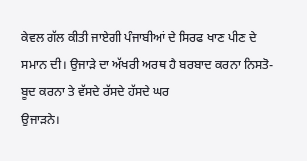ਕੇਵਲ ਗੱਲ ਕੀਤੀ ਜਾਏਗੀ ਪੰਜਾਬੀਆਂ ਦੇ ਸਿਰਫ ਖਾਣ ਪੀਣ ਦੇ
ਸਮਾਨ ਦੀ। ਉਜਾੜੇ ਦਾ ਅੱਖਰੀ ਅਰਥ ਹੈ ਬਰਬਾਦ ਕਰਨਾ ਨਿਸਤੋ-ਬੂਦ ਕਰਨਾ ਤੇ ਵੱਸਦੇ ਰੱਸਦੇ ਹੱਸਦੇ ਘਰ
ਉਜਾੜਨੇ।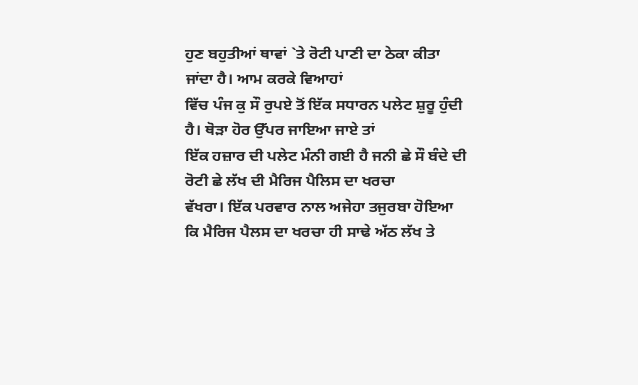ਹੁਣ ਬਹੁਤੀਆਂ ਥਾਵਾਂ `ਤੇ ਰੋਟੀ ਪਾਣੀ ਦਾ ਠੇਕਾ ਕੀਤਾ ਜਾਂਦਾ ਹੈ। ਆਮ ਕਰਕੇ ਵਿਆਹਾਂ
ਵਿੱਚ ਪੰਜ ਕੁ ਸੌ ਰੁਪਏ ਤੋਂ ਇੱਕ ਸਧਾਰਨ ਪਲੇਟ ਸ਼ੁਰੂ ਹੁੰਦੀ ਹੈ। ਥੋੜਾ ਹੋਰ ਉੱਪਰ ਜਾਇਆ ਜਾਏ ਤਾਂ
ਇੱਕ ਹਜ਼ਾਰ ਦੀ ਪਲੇਟ ਮੰਨੀ ਗਈ ਹੈ ਜਨੀ ਛੇ ਸੌ ਬੰਦੇ ਦੀ ਰੋਟੀ ਛੇ ਲੱਖ ਦੀ ਮੈਰਿਜ ਪੈਲਿਸ ਦਾ ਖਰਚਾ
ਵੱਖਰਾ। ਇੱਕ ਪਰਵਾਰ ਨਾਲ ਅਜੇਹਾ ਤਜੁਰਬਾ ਹੋਇਆ ਕਿ ਮੈਰਿਜ ਪੈਲਸ ਦਾ ਖਰਚਾ ਹੀ ਸਾਢੇ ਅੱਠ ਲੱਖ ਤੇ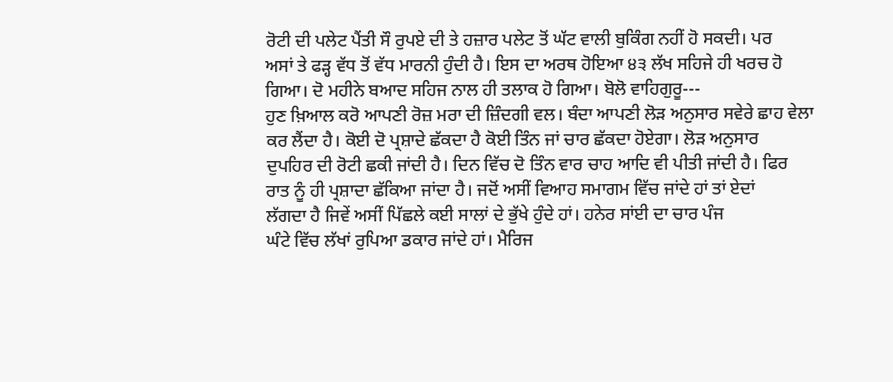ਰੋਟੀ ਦੀ ਪਲੇਟ ਪੈਂਤੀ ਸੌ ਰੁਪਏ ਦੀ ਤੇ ਹਜ਼ਾਰ ਪਲੇਟ ਤੋਂ ਘੱਟ ਵਾਲੀ ਬੁਕਿੰਗ ਨਹੀਂ ਹੋ ਸਕਦੀ। ਪਰ
ਅਸਾਂ ਤੇ ਫੜ੍ਹ ਵੱਧ ਤੋਂ ਵੱਧ ਮਾਰਨੀ ਹੁੰਦੀ ਹੈ। ਇਸ ਦਾ ਅਰਥ ਹੋਇਆ ੪੩ ਲੱਖ ਸਹਿਜੇ ਹੀ ਖਰਚ ਹੋ
ਗਿਆ। ਦੋ ਮਹੀਨੇ ਬਆਦ ਸਹਿਜ ਨਾਲ ਹੀ ਤਲਾਕ ਹੋ ਗਿਆ। ਬੋਲੋ ਵਾਹਿਗੁਰੂ---
ਹੁਣ ਖ਼ਿਆਲ ਕਰੋ ਆਪਣੀ ਰੋਜ਼ ਮਰਾ ਦੀ ਜ਼ਿੰਦਗੀ ਵਲ। ਬੰਦਾ ਆਪਣੀ ਲੋੜ ਅਨੁਸਾਰ ਸਵੇਰੇ ਛਾਹ ਵੇਲਾ
ਕਰ ਲੈਂਦਾ ਹੈ। ਕੋਈ ਦੋ ਪ੍ਰਸ਼ਾਦੇ ਛੱਕਦਾ ਹੈ ਕੋਈ ਤਿੰਨ ਜਾਂ ਚਾਰ ਛੱਕਦਾ ਹੋਏਗਾ। ਲੋੜ ਅਨੁਸਾਰ
ਦੁਪਹਿਰ ਦੀ ਰੋਟੀ ਛਕੀ ਜਾਂਦੀ ਹੈ। ਦਿਨ ਵਿੱਚ ਦੋ ਤਿੰਨ ਵਾਰ ਚਾਹ ਆਦਿ ਵੀ ਪੀਤੀ ਜਾਂਦੀ ਹੈ। ਫਿਰ
ਰਾਤ ਨੂੰ ਹੀ ਪ੍ਰਸ਼ਾਦਾ ਛੱਕਿਆ ਜਾਂਦਾ ਹੈ। ਜਦੋਂ ਅਸੀਂ ਵਿਆਹ ਸਮਾਗਮ ਵਿੱਚ ਜਾਂਦੇ ਹਾਂ ਤਾਂ ਏਦਾਂ
ਲੱਗਦਾ ਹੈ ਜਿਵੇਂ ਅਸੀਂ ਪਿੱਛਲੇ ਕਈ ਸਾਲਾਂ ਦੇ ਭੁੱਖੇ ਹੁੰਦੇ ਹਾਂ। ਹਨੇਰ ਸਾਂਈ ਦਾ ਚਾਰ ਪੰਜ
ਘੰਟੇ ਵਿੱਚ ਲੱਖਾਂ ਰੁਪਿਆ ਡਕਾਰ ਜਾਂਦੇ ਹਾਂ। ਮੈਰਿਜ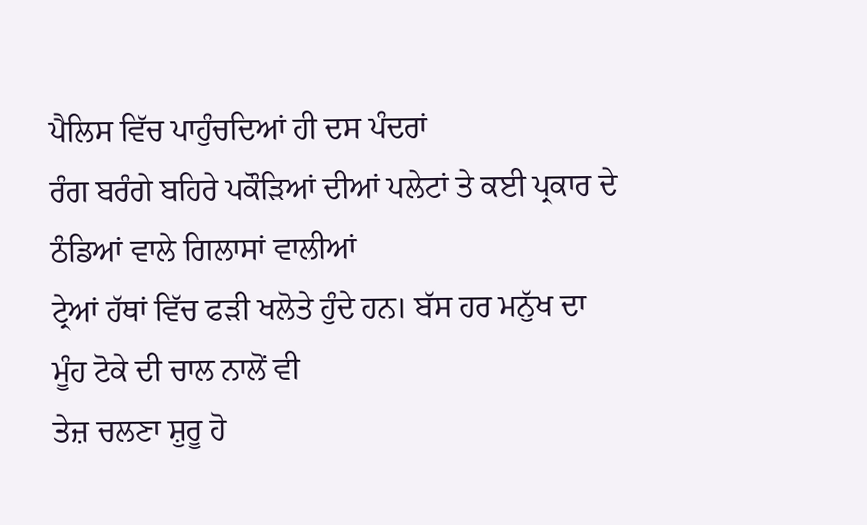ਪੈਲਿਸ ਵਿੱਚ ਪਾਹੁੰਚਦਿਆਂ ਹੀ ਦਸ ਪੰਦਰਾਂ
ਰੰਗ ਬਰੰਗੇ ਬਹਿਰੇ ਪਕੌੜਿਆਂ ਦੀਆਂ ਪਲੇਟਾਂ ਤੇ ਕਈ ਪ੍ਰਕਾਰ ਦੇ ਠੰਡਿਆਂ ਵਾਲੇ ਗਿਲਾਸਾਂ ਵਾਲੀਆਂ
ਟ੍ਰੇਆਂ ਹੱਥਾਂ ਵਿੱਚ ਫੜੀ ਖਲੋਤੇ ਹੁੰਦੇ ਹਨ। ਬੱਸ ਹਰ ਮਨੁੱਖ ਦਾ ਮੂੰਹ ਟੋਕੇ ਦੀ ਚਾਲ ਨਾਲੋਂ ਵੀ
ਤੇਜ਼ ਚਲਣਾ ਸ਼ੁਰੂ ਹੋ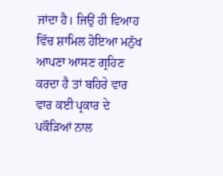ਜਾਂਦਾ ਹੈ। ਜਿਉਂ ਹੀ ਵਿਆਹ ਵਿੱਚ ਸ਼ਾਮਿਲ ਹੋਇਆ ਮਨੁੱਖ ਆਪਣਾ ਆਸਣ ਗ੍ਰਹਿਣ
ਕਰਦਾ ਹੈ ਤਾਂ ਬਹਿਰੇ ਵਾਰ ਵਾਰ ਕਈ ਪ੍ਰਕਾਰ ਦੇ ਪਕੌੜਿਆਂ ਨਾਲ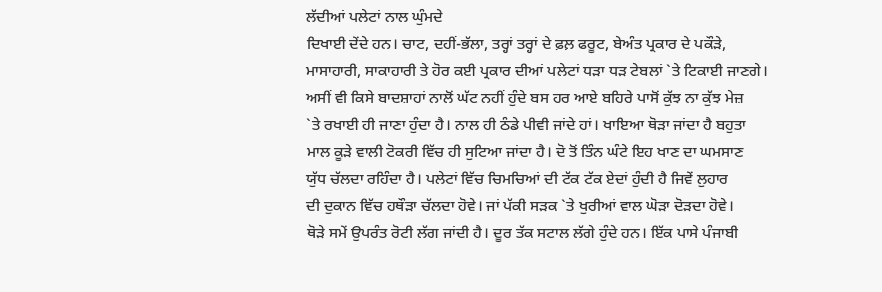ਲੱਦੀਆਂ ਪਲੇਟਾਂ ਨਾਲ ਘੁੰਮਦੇ
ਦਿਖਾਈ ਦੇਂਦੇ ਹਨ। ਚਾਟ, ਦਹੀਂ-ਭੱਲਾ, ਤਰ੍ਹਾਂ ਤਰ੍ਹਾਂ ਦੇ ਫ਼ਲ਼ ਫਰੂਟ, ਬੇਅੰਤ ਪ੍ਰਕਾਰ ਦੇ ਪਕੌੜੇ,
ਮਾਸਾਹਾਰੀ, ਸਾਕਾਹਾਰੀ ਤੇ ਹੋਰ ਕਈ ਪ੍ਰਕਾਰ ਦੀਆਂ ਪਲੇਟਾਂ ਧੜਾ ਧੜ ਟੇਬਲਾਂ `ਤੇ ਟਿਕਾਈ ਜਾਣਗੇ।
ਅਸੀਂ ਵੀ ਕਿਸੇ ਬਾਦਸ਼ਾਹਾਂ ਨਾਲੋਂ ਘੱਟ ਨਹੀਂ ਹੁੰਦੇ ਬਸ ਹਰ ਆਏ ਬਹਿਰੇ ਪਾਸੋਂ ਕੁੱਝ ਨਾ ਕੁੱਝ ਮੇਜ਼
`ਤੇ ਰਖਾਈ ਹੀ ਜਾਣਾ ਹੁੰਦਾ ਹੈ। ਨਾਲ ਹੀ ਠੰਡੇ ਪੀਵੀ ਜਾਂਦੇ ਹਾਂ। ਖਾਇਆ ਥੋੜਾ ਜਾਂਦਾ ਹੈ ਬਹੁਤਾ
ਮਾਲ ਕੂੜੇ ਵਾਲੀ ਟੋਕਰੀ ਵਿੱਚ ਹੀ ਸੁਟਿਆ ਜਾਂਦਾ ਹੈ। ਦੋ ਤੋਂ ਤਿੰਨ ਘੰਟੇ ਇਹ ਖਾਣ ਦਾ ਘਮਸਾਣ
ਯੁੱਧ ਚੱਲਦਾ ਰਹਿੰਦਾ ਹੈ। ਪਲੇਟਾਂ ਵਿੱਚ ਚਿਮਚਿਆਂ ਦੀ ਟੱਕ ਟੱਕ ਏਦਾਂ ਹੁੰਦੀ ਹੈ ਜਿਵੇਂ ਲੁਹਾਰ
ਦੀ ਦੁਕਾਨ ਵਿੱਚ ਹਥੌੜਾ ਚੱਲਦਾ ਹੋਵੇ। ਜਾਂ ਪੱਕੀ ਸੜਕ `ਤੇ ਖੁਰੀਆਂ ਵਾਲ ਘੋੜਾ ਦੋੜਦਾ ਹੋਵੇ।
ਥੋੜੇ ਸਮੇਂ ਉਪਰੰਤ ਰੋਟੀ ਲੱਗ ਜਾਂਦੀ ਹੈ। ਦੂਰ ਤੱਕ ਸਟਾਲ ਲੱਗੇ ਹੁੰਦੇ ਹਨ। ਇੱਕ ਪਾਸੇ ਪੰਜਾਬੀ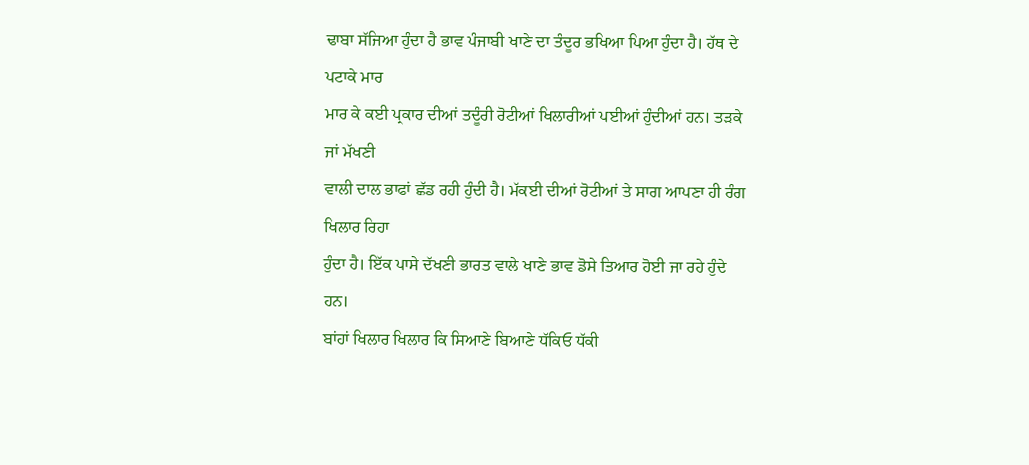ਢਾਬਾ ਸੱਜਿਆ ਹੁੰਦਾ ਹੈ ਭਾਵ ਪੰਜਾਬੀ ਖਾਣੇ ਦਾ ਤੰਦੂਰ ਭਖਿਆ ਪਿਆ ਹੁੰਦਾ ਹੈ। ਹੱਥ ਦੇ ਪਟਾਕੇ ਮਾਰ
ਮਾਰ ਕੇ ਕਈ ਪ੍ਰਕਾਰ ਦੀਆਂ ਤਦੂੰਰੀ ਰੋਟੀਆਂ ਖਿਲਾਰੀਆਂ ਪਈਆਂ ਹੁੰਦੀਆਂ ਹਨ। ਤੜਕੇ ਜਾਂ ਮੱਖਣੀ
ਵਾਲੀ ਦਾਲ ਭਾਫਾਂ ਛੱਡ ਰਹੀ ਹੁੰਦੀ ਹੈ। ਮੱਕਈ ਦੀਆਂ ਰੋਟੀਆਂ ਤੇ ਸਾਗ ਆਪਣਾ ਹੀ ਰੰਗ ਖਿਲਾਰ ਰਿਹਾ
ਹੁੰਦਾ ਹੈ। ਇੱਕ ਪਾਸੇ ਦੱਖਣੀ ਭਾਰਤ ਵਾਲੇ ਖਾਣੇ ਭਾਵ ਡੋਸੇ ਤਿਆਰ ਹੋਈ ਜਾ ਰਹੇ ਹੁੰਦੇ ਹਨ।
ਬਾਂਹਾਂ ਖਿਲਾਰ ਖਿਲਾਰ ਕਿ ਸਿਆਣੇ ਬਿਆਣੇ ਧੱਕਿਓ ਧੱਕੀ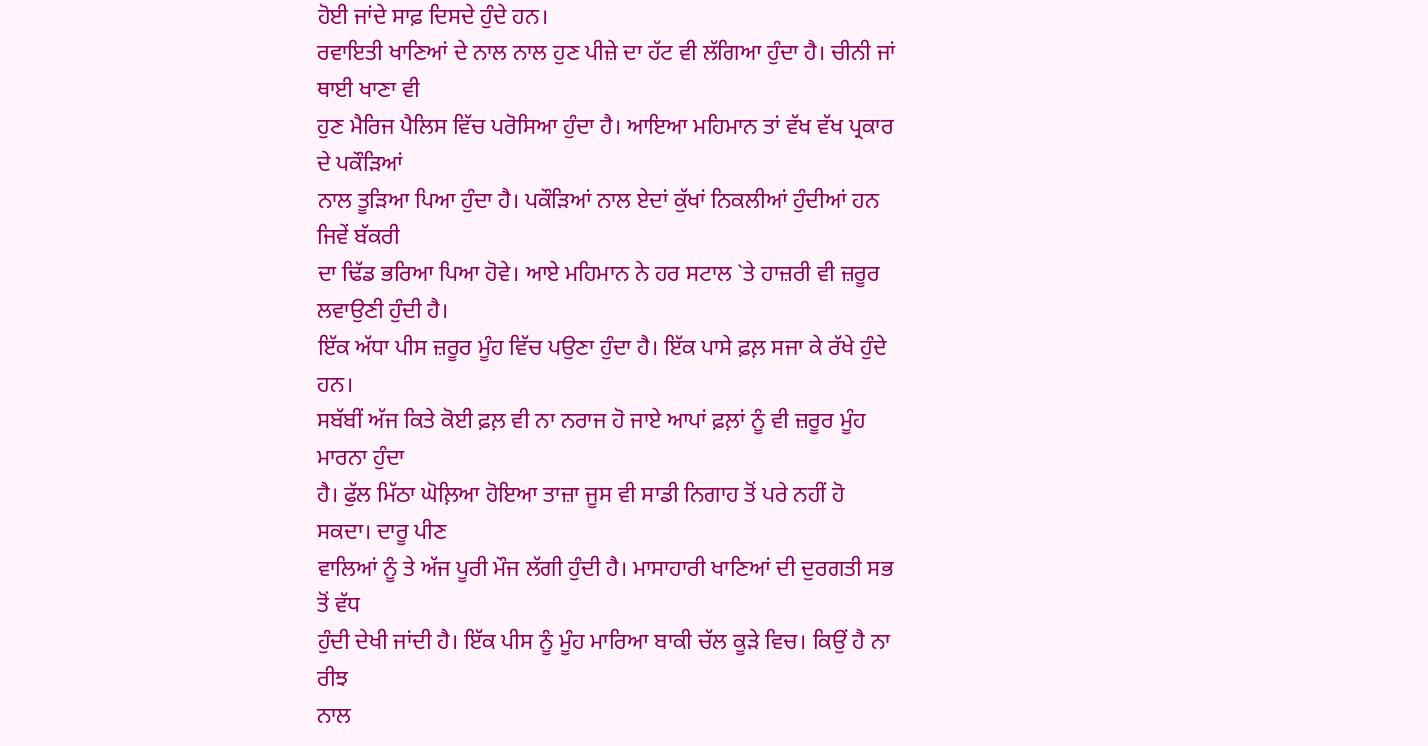ਹੋਈ ਜਾਂਦੇ ਸਾਫ਼ ਦਿਸਦੇ ਹੁੰਦੇ ਹਨ।
ਰਵਾਇਤੀ ਖਾਣਿਆਂ ਦੇ ਨਾਲ ਨਾਲ ਹੁਣ ਪੀਜ਼ੇ ਦਾ ਹੱਟ ਵੀ ਲੱਗਿਆ ਹੁੰਦਾ ਹੈ। ਚੀਨੀ ਜਾਂ ਥਾਈ ਖਾਣਾ ਵੀ
ਹੁਣ ਮੈਰਿਜ ਪੈਲਿਸ ਵਿੱਚ ਪਰੋਸਿਆ ਹੁੰਦਾ ਹੈ। ਆਇਆ ਮਹਿਮਾਨ ਤਾਂ ਵੱਖ ਵੱਖ ਪ੍ਰਕਾਰ ਦੇ ਪਕੌੜਿਆਂ
ਨਾਲ ਤੂੜਿਆ ਪਿਆ ਹੁੰਦਾ ਹੈ। ਪਕੌੜਿਆਂ ਨਾਲ ਏਦਾਂ ਕੁੱਖਾਂ ਨਿਕਲੀਆਂ ਹੁੰਦੀਆਂ ਹਨ ਜਿਵੇਂ ਬੱਕਰੀ
ਦਾ ਢਿੱਡ ਭਰਿਆ ਪਿਆ ਹੋਵੇ। ਆਏ ਮਹਿਮਾਨ ਨੇ ਹਰ ਸਟਾਲ `ਤੇ ਹਾਜ਼ਰੀ ਵੀ ਜ਼ਰੂਰ ਲਵਾਉਣੀ ਹੁੰਦੀ ਹੈ।
ਇੱਕ ਅੱਧਾ ਪੀਸ ਜ਼ਰੂਰ ਮੂੰਹ ਵਿੱਚ ਪਉਣਾ ਹੁੰਦਾ ਹੈ। ਇੱਕ ਪਾਸੇ ਫ਼ਲ਼ ਸਜਾ ਕੇ ਰੱਖੇ ਹੁੰਦੇ ਹਨ।
ਸਬੱਬੀਂ ਅੱਜ ਕਿਤੇ ਕੋਈ ਫ਼ਲ਼ ਵੀ ਨਾ ਨਰਾਜ ਹੋ ਜਾਏ ਆਪਾਂ ਫ਼ਲ਼ਾਂ ਨੂੰ ਵੀ ਜ਼ਰੂਰ ਮੂੰਹ ਮਾਰਨਾ ਹੁੰਦਾ
ਹੈ। ਫੁੱਲ ਮਿੱਠਾ ਘੋਲ਼ਿਆ ਹੋਇਆ ਤਾਜ਼ਾ ਜੂਸ ਵੀ ਸਾਡੀ ਨਿਗਾਹ ਤੋਂ ਪਰੇ ਨਹੀਂ ਹੋ ਸਕਦਾ। ਦਾਰੂ ਪੀਣ
ਵਾਲਿਆਂ ਨੂੰ ਤੇ ਅੱਜ ਪੂਰੀ ਮੌਜ ਲੱਗੀ ਹੁੰਦੀ ਹੈ। ਮਾਸਾਹਾਰੀ ਖਾਣਿਆਂ ਦੀ ਦੁਰਗਤੀ ਸਭ ਤੋਂ ਵੱਧ
ਹੁੰਦੀ ਦੇਖੀ ਜਾਂਦੀ ਹੈ। ਇੱਕ ਪੀਸ ਨੂੰ ਮੂੰਹ ਮਾਰਿਆ ਬਾਕੀ ਚੱਲ ਕੂੜੇ ਵਿਚ। ਕਿਉਂ ਹੈ ਨਾ ਰੀਝ
ਨਾਲ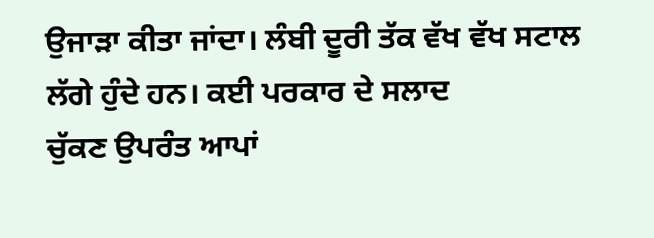ਉਜਾੜਾ ਕੀਤਾ ਜਾਂਦਾ। ਲੰਬੀ ਦੂਰੀ ਤੱਕ ਵੱਖ ਵੱਖ ਸਟਾਲ ਲੱਗੇ ਹੁੰਦੇ ਹਨ। ਕਈ ਪਰਕਾਰ ਦੇ ਸਲਾਦ
ਚੁੱਕਣ ਉਪਰੰਤ ਆਪਾਂ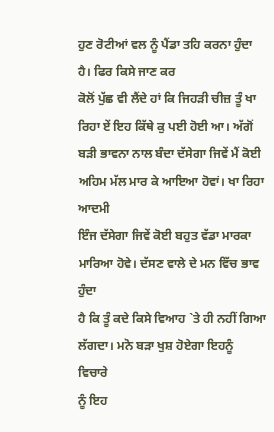ਹੁਣ ਰੋਟੀਆਂ ਵਲ ਨੂੰ ਪੈਂਡਾ ਤਹਿ ਕਰਨਾ ਹੁੰਦਾ ਹੈ। ਫਿਰ ਕਿਸੇ ਜਾਣ ਕਰ
ਕੋਲੋਂ ਪੁੱਛ ਵੀ ਲੈਂਦੇ ਹਾਂ ਕਿ ਜਿਹੜੀ ਚੀਜ਼ ਤੂੰ ਖਾ ਰਿਹਾ ਏਂ ਇਹ ਕਿੱਥੇ ਕੁ ਪਈ ਹੋਈ ਆ। ਅੱਗੋਂ
ਬੜੀ ਭਾਵਨਾ ਨਾਲ ਬੰਦਾ ਦੱਸੇਗਾ ਜਿਵੇਂ ਮੈਂ ਕੋਈ ਅਹਿਮ ਮੱਲ ਮਾਰ ਕੇ ਆਇਆ ਹੋਵਾਂ। ਖਾ ਰਿਹਾ ਆਦਮੀ
ਇੰਜ ਦੱਸੇਗਾ ਜਿਵੇਂ ਕੋਈ ਬਹੁਤ ਵੱਡਾ ਮਾਰਕਾ ਮਾਰਿਆ ਹੋਵੇ। ਦੱਸਣ ਵਾਲੇ ਦੇ ਮਨ ਵਿੱਚ ਭਾਵ ਹੁੰਦਾ
ਹੈ ਕਿ ਤੂੰ ਕਦੇ ਕਿਸੇ ਵਿਆਹ `ਤੇ ਹੀ ਨਹੀਂ ਗਿਆ ਲੱਗਦਾ। ਮਨੋ ਬੜਾ ਖੁਸ਼ ਹੋਏਗਾ ਇਹਨੂੰ ਵਿਚਾਰੇ
ਨੂੰ ਇਹ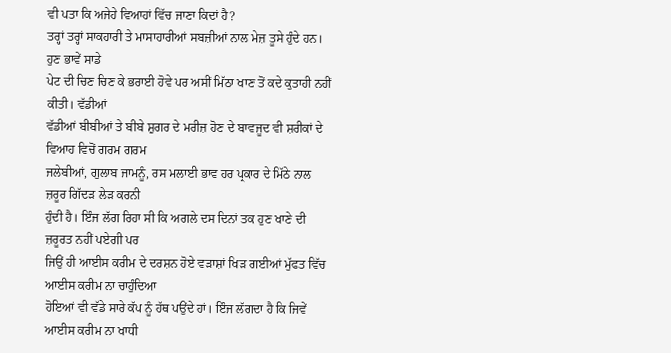ਵੀ ਪਤਾ ਕਿ ਅਜੇਹੇ ਵਿਆਹਾਂ ਵਿੱਚ ਜਾਣਾ ਕਿਦਾਂ ਹੈ?
ਤਰ੍ਹਾਂ ਤਰ੍ਹਾਂ ਸਾਕਹਾਰੀ ਤੇ ਮਾਸਾਹਾਰੀਆਂ ਸਬਜ਼ੀਆਂ ਨਾਲ ਮੇਜ਼ ਤੂਸੇ ਹੁੰਦੇ ਹਨ। ਹੁਣ ਭਾਵੇਂ ਸਾਡੇ
ਪੇਟ ਦੀ ਚਿਣ ਚਿਣ ਕੇ ਭਰਾਈ ਹੋਵੇ ਪਰ ਅਸੀਂ ਮਿੱਠਾ ਖਾਣ ਤੋਂ ਕਦੇ ਕੁਤਾਹੀ ਨਹੀਂ ਕੀਤੀ। ਵੱਡੀਆਂ
ਵੱਡੀਆਂ ਬੀਬੀਆਂ ਤੇ ਬੀਬੇ ਸ਼ੁਗਰ ਦੇ ਮਰੀਜ਼ ਹੋਣ ਦੇ ਬਾਵਜੂਦ ਵੀ ਸ਼ਰੀਕਾਂ ਦੇ ਵਿਆਹ ਵਿਚੋਂ ਗਰਮ ਗਰਮ
ਜਲੇਬੀਆਂ, ਗੁਲਾਬ ਜਾਮਨੂੰ, ਰਸ ਮਲਾਈ ਭਾਵ ਹਰ ਪ੍ਰਕਾਰ ਦੇ ਮਿੱਠੇ ਨਾਲ ਜ਼ਰੂਰ ਗਿੱਦੜ ਲੇੜ ਕਰਨੀ
ਹੁੰਦੀ ਹੈ। ਇੰਜ ਲੱਗ ਰਿਹਾ ਸੀ ਕਿ ਅਗਲੇ ਦਸ ਦਿਨਾਂ ਤਕ ਹੁਣ ਖਾਣੇ ਦੀ ਜ਼ਰੂਰਤ ਨਹੀਂ ਪਏਗੀ ਪਰ
ਜਿਉਂ ਹੀ ਆਈਸ ਕਰੀਮ ਦੇ ਦਰਸ਼ਨ ਹੋਏ ਵੜਾਸ਼ਾਂ ਖਿੜ ਗਈਆਂ ਮੁੱਫਤ ਵਿੱਚ ਆਈਸ ਕਰੀਮ ਨਾ ਚਾਹੁੰਦਿਆ
ਹੋਇਆਂ ਵੀ ਵੱਡੇ ਸਾਰੇ ਕੱਪ ਨੂੰ ਹੱਥ ਪਉਂਦੇ ਹਾਂ। ਇੰਜ ਲੱਗਦਾ ਹੈ ਕਿ ਜਿਵੇਂ ਆਈਸ ਕਰੀਮ ਨਾ ਖਾਧੀ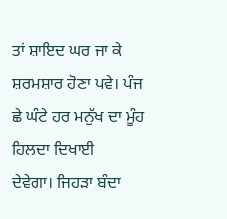ਤਾਂ ਸ਼ਾਇਦ ਘਰ ਜਾ ਕੇ ਸ਼ਰਮਸ਼ਾਰ ਹੋਣਾ ਪਵੇ। ਪੰਜ ਛੇ ਘੰਟੇ ਹਰ ਮਨੁੱਖ ਦਾ ਮੂੰਹ ਹਿਲਦਾ ਦਿਖਾਈ
ਦੇਵੇਗਾ। ਜਿਹੜਾ ਬੰਦਾ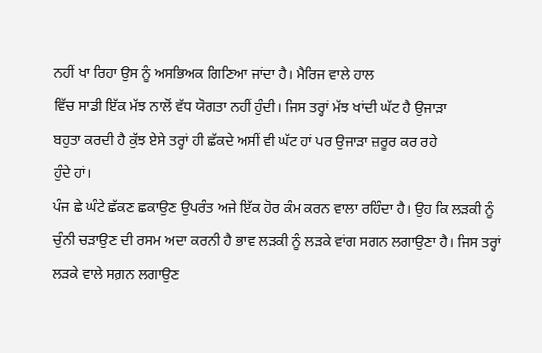ਨਹੀਂ ਖਾ ਰਿਹਾ ਉਸ ਨੂੰ ਅਸਭਿਅਕ ਗਿਣਿਆ ਜਾਂਦਾ ਹੈ। ਮੈਰਿਜ ਵਾਲੇ ਹਾਲ
ਵਿੱਚ ਸਾਡੀ ਇੱਕ ਮੱਝ ਨਾਲੋਂ ਵੱਧ ਯੋਗਤਾ ਨਹੀਂ ਹੁੰਦੀ। ਜਿਸ ਤਰ੍ਹਾਂ ਮੱਝ ਖਾਂਦੀ ਘੱਟ ਹੈ ਉਜਾੜਾ
ਬਹੁਤਾ ਕਰਦੀ ਹੈ ਕੁੱਝ ਏਸੇ ਤਰ੍ਹਾਂ ਹੀ ਛੱਕਦੇ ਅਸੀਂ ਵੀ ਘੱਟ ਹਾਂ ਪਰ ਉਜਾੜਾ ਜ਼ਰੂਰ ਕਰ ਰਹੇ
ਹੁੰਦੇ ਹਾਂ।
ਪੰਜ ਛੇ ਘੰਟੇ ਛੱਕਣ ਛਕਾਉਣ ਉਪਰੰਤ ਅਜੇ ਇੱਕ ਹੋਰ ਕੰਮ ਕਰਨ ਵਾਲਾ ਰਹਿੰਦਾ ਹੈ। ਉਹ ਕਿ ਲੜਕੀ ਨੂੰ
ਚੁੰਨੀ ਚੜਾਉਣ ਦੀ ਰਸਮ ਅਦਾ ਕਰਨੀ ਹੈ ਭਾਵ ਲੜਕੀ ਨੂੰ ਲੜਕੇ ਵਾਂਗ ਸਗਨ ਲਗਾਉਣਾ ਹੈ। ਜਿਸ ਤਰ੍ਹਾਂ
ਲੜਕੇ ਵਾਲੇ ਸਗ਼ਨ ਲਗਾਉਣ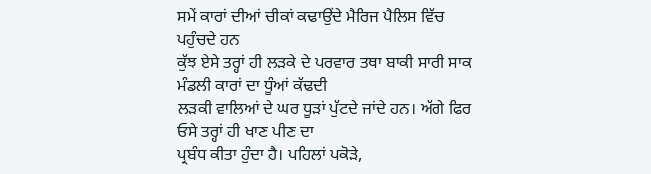ਸਮੇਂ ਕਾਰਾਂ ਦੀਆਂ ਚੀਕਾਂ ਕਢਾਉਂਦੇ ਮੈਰਿਜ ਪੈਲਿਸ ਵਿੱਚ ਪਹੁੰਚਦੇ ਹਨ
ਕੁੱਝ ਏਸੇ ਤਰ੍ਹਾਂ ਹੀ ਲੜਕੇ ਦੇ ਪਰਵਾਰ ਤਥਾ ਬਾਕੀ ਸਾਰੀ ਸਾਕ ਮੰਡਲੀ ਕਾਰਾਂ ਦਾ ਧੂੰਆਂ ਕੱਢਦੀ
ਲੜਕੀ ਵਾਲਿਆਂ ਦੇ ਘਰ ਧੂੜਾਂ ਪੁੱਟਦੇ ਜਾਂਦੇ ਹਨ। ਅੱਗੇ ਫਿਰ ਓਸੇ ਤਰ੍ਹਾਂ ਹੀ ਖਾਣ ਪੀਣ ਦਾ
ਪ੍ਰਬੰਧ ਕੀਤਾ ਹੁੰਦਾ ਹੈ। ਪਹਿਲਾਂ ਪਕੋੜੇ,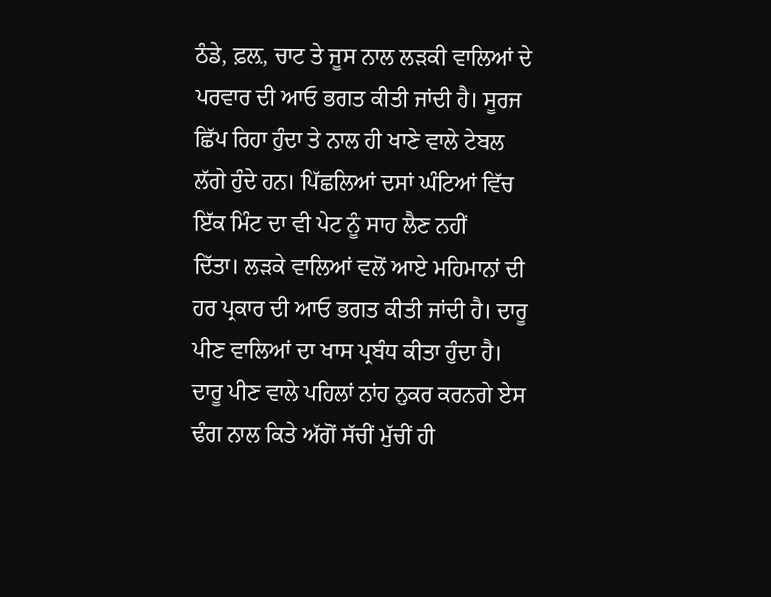ਠੰਡੇ, ਫ਼ਲ਼, ਚਾਟ ਤੇ ਜੂਸ ਨਾਲ ਲੜਕੀ ਵਾਲਿਆਂ ਦੇ
ਪਰਵਾਰ ਦੀ ਆਓ ਭਗਤ ਕੀਤੀ ਜਾਂਦੀ ਹੈ। ਸੂਰਜ ਛਿੱਪ ਰਿਹਾ ਹੁੰਦਾ ਤੇ ਨਾਲ ਹੀ ਖਾਣੇ ਵਾਲੇ ਟੇਬਲ
ਲੱਗੇ ਹੁੰਦੇ ਹਨ। ਪਿੱਛਲਿਆਂ ਦਸਾਂ ਘੰਟਿਆਂ ਵਿੱਚ ਇੱਕ ਮਿੰਟ ਦਾ ਵੀ ਪੇਟ ਨੂੰ ਸਾਹ ਲੈਣ ਨਹੀਂ
ਦਿੱਤਾ। ਲੜਕੇ ਵਾਲਿਆਂ ਵਲੋਂ ਆਏ ਮਹਿਮਾਨਾਂ ਦੀ ਹਰ ਪ੍ਰਕਾਰ ਦੀ ਆਓ ਭਗਤ ਕੀਤੀ ਜਾਂਦੀ ਹੈ। ਦਾਰੂ
ਪੀਣ ਵਾਲਿਆਂ ਦਾ ਖਾਸ ਪ੍ਰਬੰਧ ਕੀਤਾ ਹੁੰਦਾ ਹੈ। ਦਾਰੂ ਪੀਣ ਵਾਲੇ ਪਹਿਲਾਂ ਨਾਂਹ ਨੁਕਰ ਕਰਨਗੇ ਏਸ
ਢੰਗ ਨਾਲ ਕਿਤੇ ਅੱਗੋਂ ਸੱਚੀਂ ਮੁੱਚੀਂ ਹੀ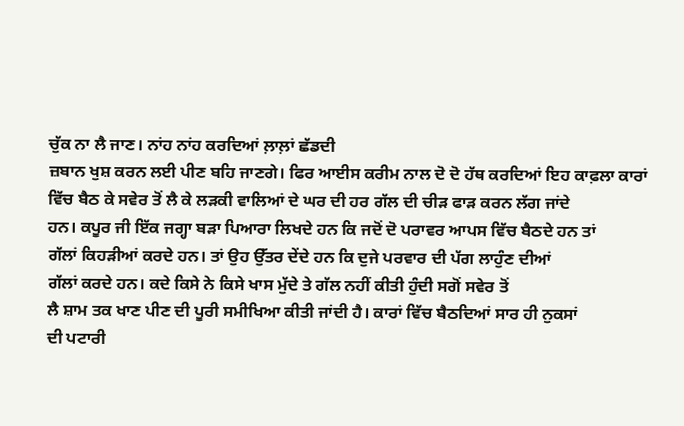ਚੁੱਕ ਨਾ ਲੈ ਜਾਣ। ਨਾਂਹ ਨਾਂਹ ਕਰਦਿਆਂ ਲ਼ਾਲ਼ਾਂ ਛੱਡਦੀ
ਜ਼ਬਾਨ ਖੁਸ਼ ਕਰਨ ਲਈ ਪੀਣ ਬਹਿ ਜਾਣਗੇ। ਫਿਰ ਆਈਸ ਕਰੀਮ ਨਾਲ ਦੋ ਦੋ ਹੱਥ ਕਰਦਿਆਂ ਇਹ ਕਾਫ਼ਲਾ ਕਾਰਾਂ
ਵਿੱਚ ਬੈਠ ਕੇ ਸਵੇਰ ਤੋਂ ਲੈ ਕੇ ਲੜਕੀ ਵਾਲਿਆਂ ਦੇ ਘਰ ਦੀ ਹਰ ਗੱਲ ਦੀ ਚੀੜ ਫਾੜ ਕਰਨ ਲੱਗ ਜਾਂਦੇ
ਹਨ। ਕਪੂਰ ਜੀ ਇੱਕ ਜਗ੍ਹਾ ਬੜਾ ਪਿਆਰਾ ਲਿਖਦੇ ਹਨ ਕਿ ਜਦੋਂ ਦੋ ਪਰਾਵਰ ਆਪਸ ਵਿੱਚ ਬੈਠਦੇ ਹਨ ਤਾਂ
ਗੱਲਾਂ ਕਿਹੜੀਆਂ ਕਰਦੇ ਹਨ। ਤਾਂ ਉਹ ਉੱਤਰ ਦੇਂਦੇ ਹਨ ਕਿ ਦੁਜੇ ਪਰਵਾਰ ਦੀ ਪੱਗ ਲਾਹੁੰਣ ਦੀਆਂ
ਗੱਲਾਂ ਕਰਦੇ ਹਨ। ਕਦੇ ਕਿਸੇ ਨੇ ਕਿਸੇ ਖਾਸ ਮੁੱਦੇ ਤੇ ਗੱਲ ਨਹੀਂ ਕੀਤੀ ਹੁੰਦੀ ਸਗੋਂ ਸਵੇਰ ਤੋਂ
ਲੈ ਸ਼ਾਮ ਤਕ ਖਾਣ ਪੀਣ ਦੀ ਪੂਰੀ ਸਮੀਖਿਆ ਕੀਤੀ ਜਾਂਦੀ ਹੈ। ਕਾਰਾਂ ਵਿੱਚ ਬੈਠਦਿਆਂ ਸਾਰ ਹੀ ਨੁਕਸਾਂ
ਦੀ ਪਟਾਰੀ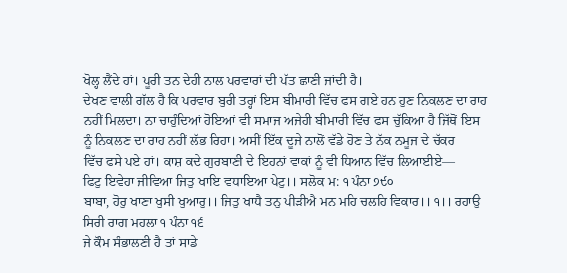ਖੋਲ੍ਹ ਲੈਂਦੇ ਹਾਂ। ਪੂਰੀ ਤਨ ਦੇਹੀ ਨਾਲ ਪਰਵਾਰਾਂ ਦੀ ਪੱਤ ਛਾਣੀ ਜਾਂਦੀ ਹੈ।
ਦੇਖਣ ਵਾਲੀ ਗੱਲ ਹੈ ਕਿ ਪਰਵਾਰ ਬੁਰੀ ਤਰ੍ਹਾਂ ਇਸ ਬੀਮਾਰੀ ਵਿੱਚ ਫਸ ਗਏ ਹਨ ਹੁਣ ਨਿਕਲਣ ਦਾ ਰਾਹ
ਨਹੀਂ ਮਿਲਦਾ। ਨਾ ਚਾਹੁੰਦਿਆਂ ਹੋਇਆਂ ਵੀ ਸਮਾਜ ਅਜੇਹੀ ਬੀਮਾਰੀ ਵਿੱਚ ਫਸ ਚੁੱਕਿਆ ਹੈ ਜਿੱਥੋਂ ਇਸ
ਨੂੰ ਨਿਕਲਣ ਦਾ ਰਾਹ ਨਹੀਂ ਲੱਭ ਰਿਹਾ। ਅਸੀਂ ਇੱਕ ਦੂਜੇ ਨਾਲੋਂ ਵੱਡੇ ਹੋਣ ਤੇ ਨੱਕ ਨਮੂਜ ਦੇ ਚੱਕਰ
ਵਿੱਚ ਫਸੇ ਪਏ ਹਾਂ। ਕਾਸ਼ ਕਦੇ ਗੁਰਬਾਣੀ ਦੇ ਇਹਨਾਂ ਵਾਕਾਂ ਨੂੰ ਵੀ ਧਿਆਨ ਵਿੱਚ ਲਿਆਈਏ—
ਫਿਟੁ ਇਵੇਹਾ ਜੀਵਿਆ ਜਿਤੁ ਖਾਇ ਵਧਾਇਆ ਪੇਟੁ।। ਸਲੋਕ ਮ: ੧ ਪੰਨਾ ੭੯੦
ਬਾਬਾ, ਹੋਰੁ ਖਾਣਾ ਖੁਸੀ ਖੁਆਰੁ।। ਜਿਤੁ ਖਾਧੈ ਤਨੁ ਪੀੜੀਐ ਮਨ ਮਹਿ ਚਲਹਿ ਵਿਕਾਰ।। ੧।। ਰਹਾਉ
ਸਿਰੀ ਰਾਗ ਮਹਲਾ ੧ ਪੰਨਾ ੧੬
ਜੇ ਕੌਮ ਸੰਭਾਲਣੀ ਹੈ ਤਾਂ ਸਾਡੇ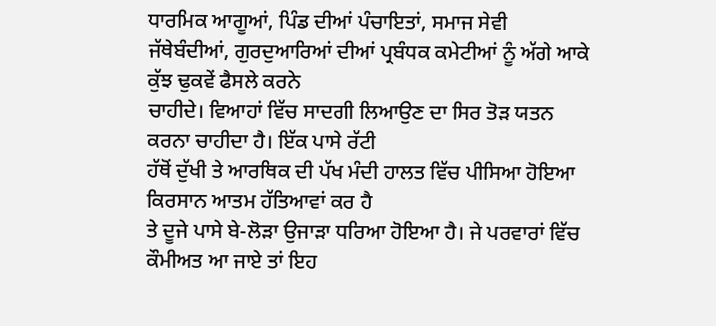ਧਾਰਮਿਕ ਆਗੂਆਂ, ਪਿੰਡ ਦੀਆਂ ਪੰਚਾਇਤਾਂ, ਸਮਾਜ ਸੇਵੀ
ਜੱਥੇਬੰਦੀਆਂ, ਗੁਰਦੁਆਰਿਆਂ ਦੀਆਂ ਪ੍ਰਬੰਧਕ ਕਮੇਟੀਆਂ ਨੂੰ ਅੱਗੇ ਆਕੇ ਕੁੱਝ ਢੁਕਵੇਂ ਫੈਸਲੇ ਕਰਨੇ
ਚਾਹੀਦੇ। ਵਿਆਹਾਂ ਵਿੱਚ ਸਾਦਗੀ ਲਿਆਉਣ ਦਾ ਸਿਰ ਤੋੜ ਯਤਨ ਕਰਨਾ ਚਾਹੀਦਾ ਹੈ। ਇੱਕ ਪਾਸੇ ਰੱਟੀ
ਹੱਥੋਂ ਦੁੱਖੀ ਤੇ ਆਰਥਿਕ ਦੀ ਪੱਖ ਮੰਦੀ ਹਾਲਤ ਵਿੱਚ ਪੀਸਿਆ ਹੋਇਆ ਕਿਰਸਾਨ ਆਤਮ ਹੱਤਿਆਵਾਂ ਕਰ ਹੈ
ਤੇ ਦੂਜੇ ਪਾਸੇ ਬੇ-ਲੋੜਾ ਉਜਾੜਾ ਧਰਿਆ ਹੋਇਆ ਹੈ। ਜੇ ਪਰਵਾਰਾਂ ਵਿੱਚ ਕੌਮੀਅਤ ਆ ਜਾਏ ਤਾਂ ਇਹ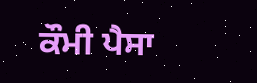ਕੌਮੀ ਪੈਸਾ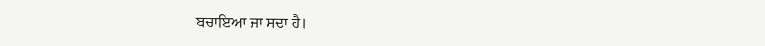ਬਚਾਇਆ ਜਾ ਸਦਾ ਹੈ।